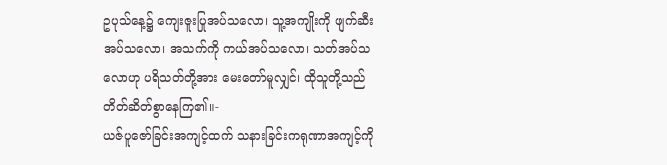ဥပုသ်နေ့၌ ကျေးဇူးပြုအပ်သလော၊ သူ့အကျိုးကို ဖျက်ဆီးအပ်သလော၊ အသက်ကို ကယ်အပ်သလော၊ သတ်အပ်သလောဟု ပရိသတ်တို့အား မေးတော်မူလျှင်၊ ထိုသူတို့သည် တိတ်ဆိတ်စွာနေကြ၏။-
ယဇ်ပူဇော်ခြင်းအကျင့်ထက် သနားခြင်းကရုဏာအကျင့်ကို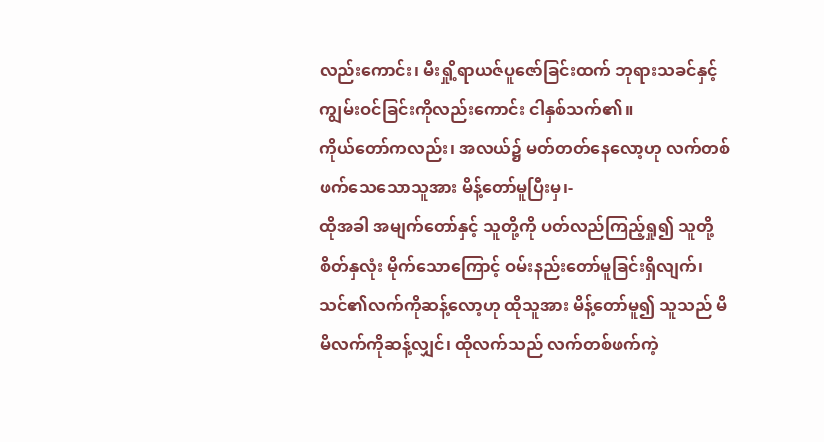လည်းကောင်း၊ မီးရှို့ရာယဇ်ပူဇော်ခြင်းထက် ဘုရားသခင်နှင့် ကျွမ်းဝင်ခြင်းကိုလည်းကောင်း ငါနှစ်သက်၏။
ကိုယ်တော်ကလည်း၊ အလယ်၌ မတ်တတ်နေလော့ဟု လက်တစ်ဖက်သေသောသူအား မိန့်တော်မူပြီးမှ၊-
ထိုအခါ အမျက်တော်နှင့် သူတို့ကို ပတ်လည်ကြည့်ရှု၍ သူတို့စိတ်နှလုံး မိုက်သောကြောင့် ဝမ်းနည်းတော်မူခြင်းရှိလျက်၊ သင်၏လက်ကိုဆန့်လော့ဟု ထိုသူအား မိန့်တော်မူ၍ သူသည် မိမိလက်ကိုဆန့်လျှင်၊ ထိုလက်သည် လက်တစ်ဖက်ကဲ့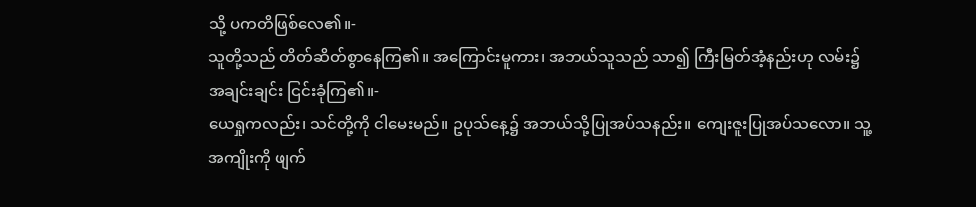သို့ ပကတိဖြစ်လေ၏။-
သူတို့သည် တိတ်ဆိတ်စွာနေကြ၏။ အကြောင်းမူကား၊ အဘယ်သူသည် သာ၍ ကြီးမြတ်အံ့နည်းဟု လမ်း၌ အချင်းချင်း ငြင်းခုံကြ၏။-
ယေရှုကလည်း၊ သင်တို့ကို ငါမေးမည်။ ဥပုသ်နေ့၌ အဘယ်သို့ပြုအပ်သနည်း။ ကျေးဇူးပြုအပ်သလော။ သူ့အကျိုးကို ဖျက်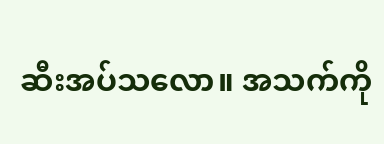ဆီးအပ်သလော။ အသက်ကို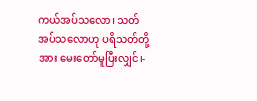ကယ်အပ်သလော၊ သတ်အပ်သလောဟု ပရိသတ်တို့အား မေးတော်မူပြီးလျှင်၊-